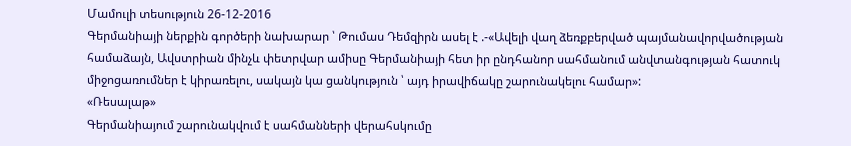Մամուլի տեսություն 26-12-2016
Գերմանիայի ներքին գործերի նախարար ՝ Թումաս Դեմզիրն ասել է .-«Ավելի վաղ ձեռքբերված պայմանավորվածության համաձայն, Ավստրիան մինչև փետրվար ամիսը Գերմանիայի հետ իր ընդհանոր սահմանում անվտանգության հատուկ միջոցառումներ է կիրառելու, սակայն կա ցանկություն ՝ այդ իրավիճակը շարունակելու համար»:
«Ռեսալաթ»
Գերմանիայում շարունակվում է սահմանների վերահսկումը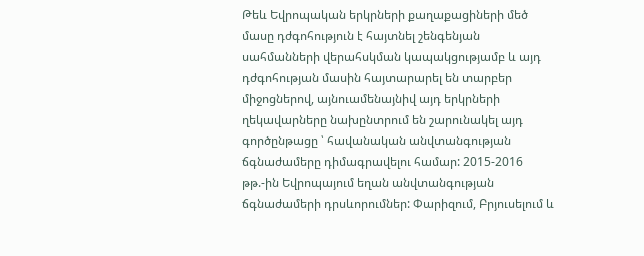Թեև Եվրոպական երկրների քաղաքացիների մեծ մասը դժգոհություն է հայտնել շենգենյան սահմանների վերահսկման կապակցությամբ և այդ դժգոհության մասին հայտարարել են տարբեր միջոցներով, այնուամենայնիվ այդ երկրների ղեկավարները նախընտրում են շարունակել այդ գործընթացը ՝ հավանական անվտանգության ճգնաժամերը դիմագրավելու համար: 2015-2016 թթ.-ին Եվրոպայում եղան անվտանգության ճգնաժամերի դրսևորումներ: Փարիզում, Բրյուսելում և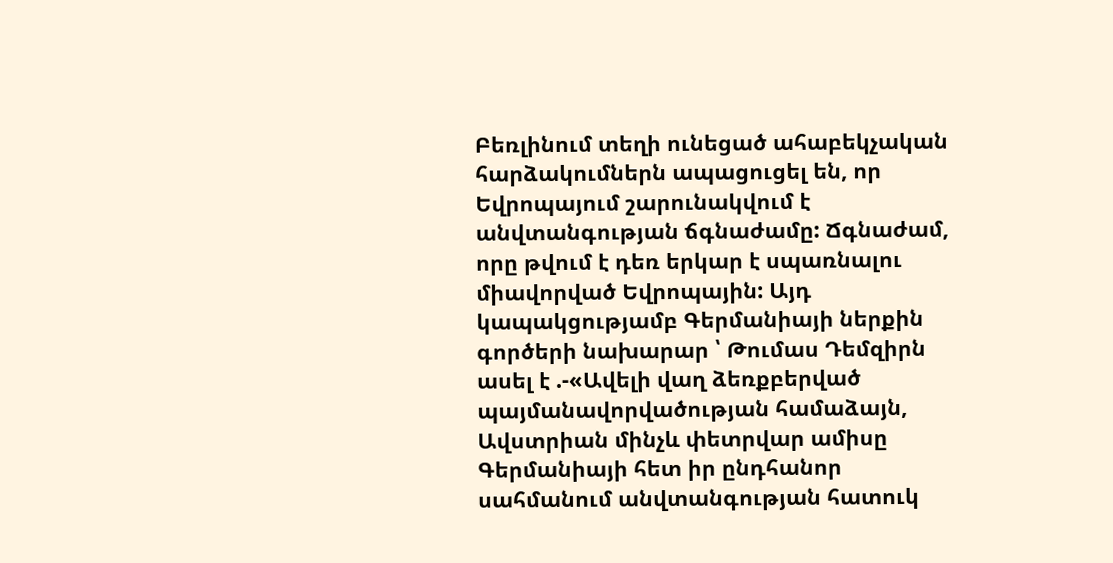Բեռլինում տեղի ունեցած ահաբեկչական հարձակումներն ապացուցել են, որ Եվրոպայում շարունակվում է անվտանգության ճգնաժամը: Ճգնաժամ, որը թվում է դեռ երկար է սպառնալու միավորված Եվրոպային: Այդ կապակցությամբ Գերմանիայի ներքին գործերի նախարար ՝ Թումաս Դեմզիրն ասել է .-«Ավելի վաղ ձեռքբերված պայմանավորվածության համաձայն, Ավստրիան մինչև փետրվար ամիսը Գերմանիայի հետ իր ընդհանոր սահմանում անվտանգության հատուկ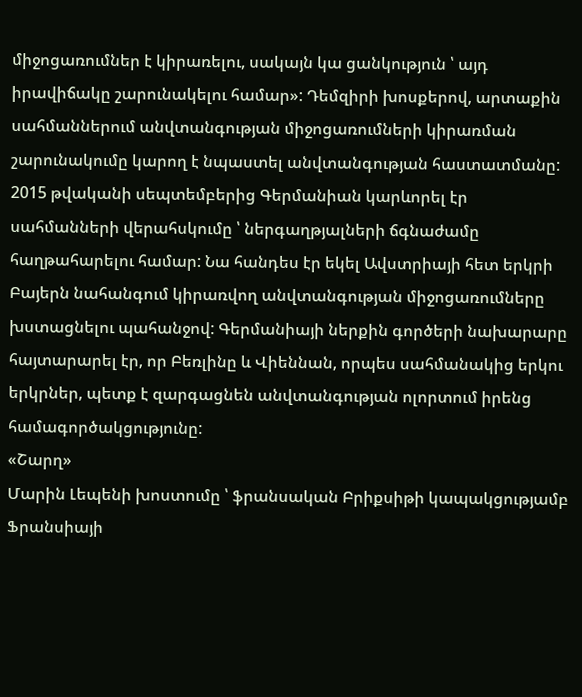միջոցառումներ է կիրառելու, սակայն կա ցանկություն ՝ այդ իրավիճակը շարունակելու համար»: Դեմզիրի խոսքերով, արտաքին սահմաններում անվտանգության միջոցառումների կիրառման շարունակումը կարող է նպաստել անվտանգության հաստատմանը: 2015 թվականի սեպտեմբերից Գերմանիան կարևորել էր սահմանների վերահսկումը ՝ ներգաղթյալների ճգնաժամը հաղթահարելու համար: Նա հանդես էր եկել Ավստրիայի հետ երկրի Բայերն նահանգում կիրառվող անվտանգության միջոցառումները խստացնելու պահանջով: Գերմանիայի ներքին գործերի նախարարը հայտարարել էր, որ Բեռլինը և Վիեննան, որպես սահմանակից երկու երկրներ, պետք է զարգացնեն անվտանգության ոլորտում իրենց համագործակցությունը:
«Շարղ»
Մարին Լեպենի խոստումը ՝ ֆրանսական Բրիքսիթի կապակցությամբ
Ֆրանսիայի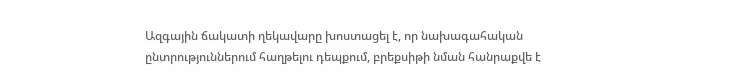Ազգային ճակատի ղեկավարը խոստացել է, որ նախագահական ընտրություններում հաղթելու դեպքում, բրեքսիթի նման հանրաքվե է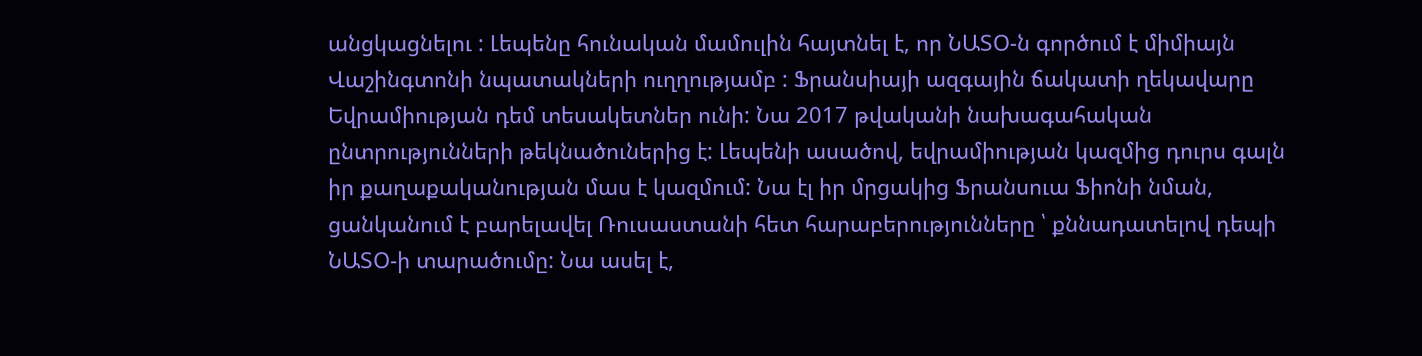անցկացնելու : Լեպենը հունական մամուլին հայտնել է, որ ՆԱՏՕ-ն գործում է միմիայն Վաշինգտոնի նպատակների ուղղությամբ : Ֆրանսիայի ազգային ճակատի ղեկավարը Եվրամիության դեմ տեսակետներ ունի: Նա 2017 թվականի նախագահական ընտրությունների թեկնածուներից է: Լեպենի ասածով, եվրամիության կազմից դուրս գալն իր քաղաքականության մաս է կազմում: Նա էլ իր մրցակից Ֆրանսուա Ֆիոնի նման, ցանկանում է բարելավել Ռուսաստանի հետ հարաբերությունները ՝ քննադատելով դեպի ՆԱՏՕ-ի տարածումը: Նա ասել է,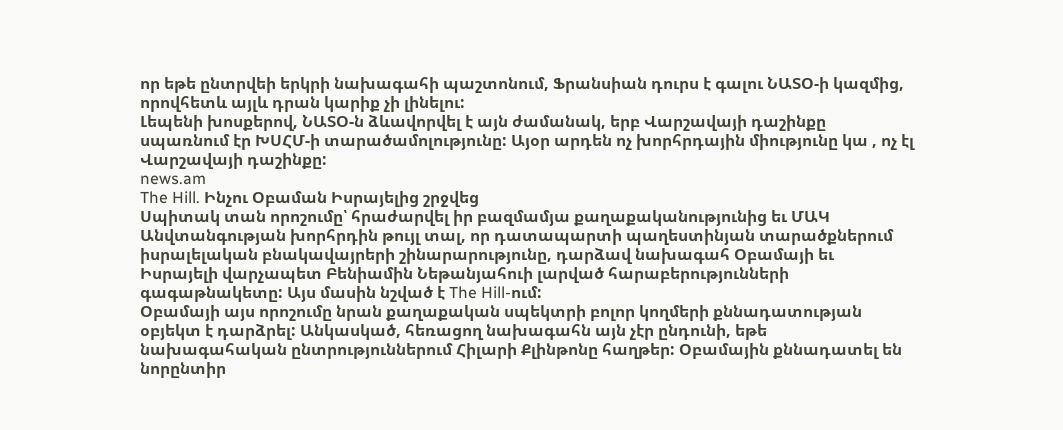որ եթե ընտրվեի երկրի նախագահի պաշտոնում, Ֆրանսիան դուրս է գալու ՆԱՏՕ-ի կազմից, որովհետև այլև դրան կարիք չի լինելու:
Լեպենի խոսքերով, ՆԱՏՕ-ն ձևավորվել է այն ժամանակ, երբ Վարշավայի դաշինքը սպառնում էր ԽՍՀՄ-ի տարածամոլությունը: Այօր արդեն ոչ խորհրդային միությունը կա , ոչ էլ Վարշավայի դաշինքը:
news.am
The Hill. Ինչու Օբաման Իսրայելից շրջվեց
Սպիտակ տան որոշումը՝ հրաժարվել իր բազմամյա քաղաքականությունից եւ ՄԱԿ Անվտանգության խորհրդին թույլ տալ, որ դատապարտի պաղեստինյան տարածքներում իսրալելական բնակավայրերի շինարարությունը, դարձավ նախագահ Օբամայի եւ Իսրայելի վարչապետ Բենիամին Նեթանյահուի լարված հարաբերությունների գագաթնակետը: Այս մասին նշված է The Hill-ում:
Օբամայի այս որոշումը նրան քաղաքական սպեկտրի բոլոր կողմերի քննադատության օբյեկտ է դարձրել: Անկասկած, հեռացող նախագահն այն չէր ընդունի, եթե նախագահական ընտրություններում Հիլարի Քլինթոնը հաղթեր: Օբամային քննադատել են նորընտիր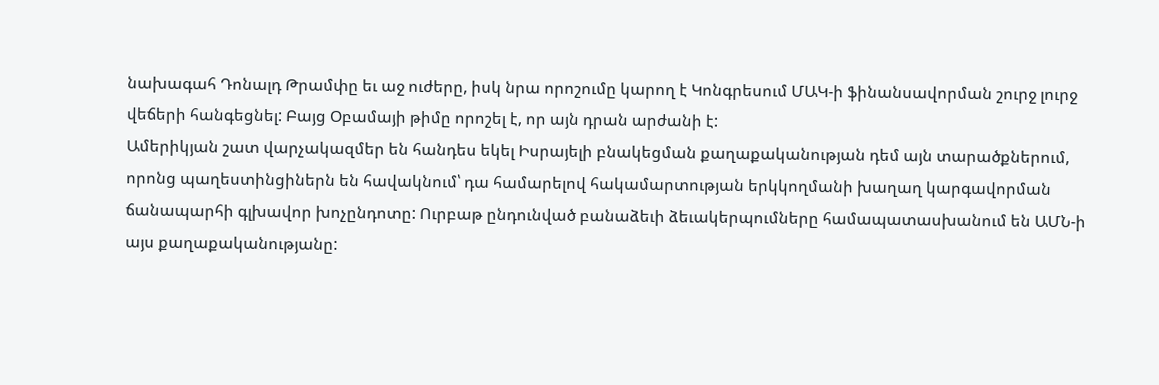նախագահ Դոնալդ Թրամփը եւ աջ ուժերը, իսկ նրա որոշումը կարող է Կոնգրեսում ՄԱԿ-ի ֆինանսավորման շուրջ լուրջ վեճերի հանգեցնել: Բայց Օբամայի թիմը որոշել է, որ այն դրան արժանի է:
Ամերիկյան շատ վարչակազմեր են հանդես եկել Իսրայելի բնակեցման քաղաքականության դեմ այն տարածքներում, որոնց պաղեստինցիներն են հավակնում՝ դա համարելով հակամարտության երկկողմանի խաղաղ կարգավորման ճանապարհի գլխավոր խոչընդոտը: Ուրբաթ ընդունված բանաձեւի ձեւակերպումները համապատասխանում են ԱՄՆ-ի այս քաղաքականությանը: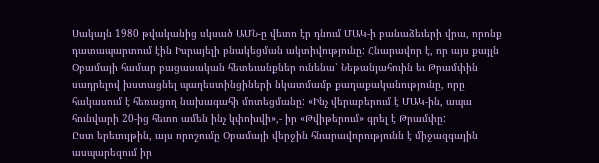Սակայն 1980 թվականից սկսած ԱՄՆ-ը վետո էր դնում ՄԱԿ-ի բանաձեւերի վրա, որոնք դատապարտում էին Իսրայելի բնակեցման ակտիվությունը: Հնարավոր է, որ այս քայլն Օբամայի համար բացասական հետեւանքներ ունենա՝ Նեթանյահուին եւ Թրամփին սադրելով խստացնել պաղեստինցիների նկատմամբ քաղաքականությունը, որը հակասում է հեռացող նախագահի մոտեցմանը: «Ինչ վերաբերում է ՄԱԿ-ին, ապա հունվարի 20-ից հետո ամեն ինչ կփոխվի»,- իր «Թվիթերում» գրել է Թրամփը:
Ըստ երեւույթին, այս որոշումը Օբամայի վերջին հնարավորությունն է միջազգային ասպարեզում իր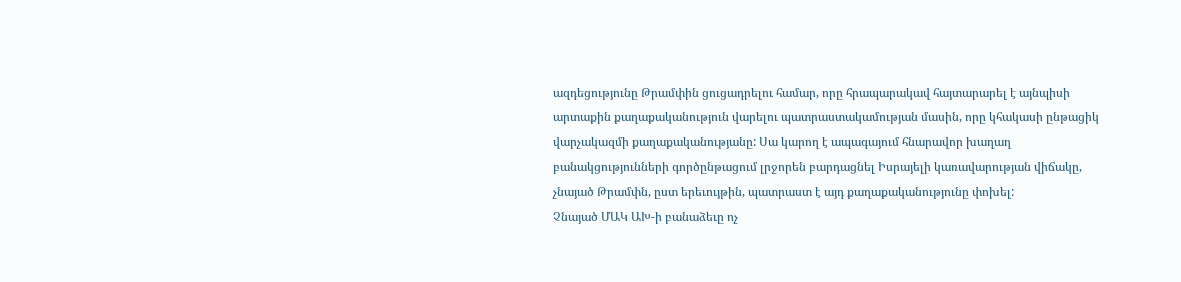ազդեցությունը Թրամփին ցուցադրելու համար, որը հրապարակավ հայտարարել է այնպիսի արտաքին քաղաքականություն վարելու պատրաստակամության մասին, որը կհակասի ընթացիկ վարչակազմի քաղաքականությանը: Սա կարող է ապագայում հնարավոր խաղաղ բանակցությունների գործընթացում լրջորեն բարդացնել Իսրայելի կառավարության վիճակը, չնայած Թրամփն, ըստ երեւույթին, պատրաստ է այդ քաղաքականությունը փոխել:
Չնայած ՄԱԿ ԱԽ-ի բանաձեւը ոչ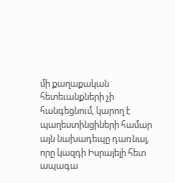մի քաղաքական հետեւանքների չի հանգեցնում, կարող է պաղեստինցիների համար այն նախադեպը դառնալ, որը կազդի Իսրայելի հետ ապագա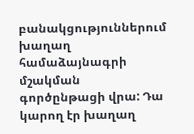բանակցություններում խաղաղ համաձայնագրի մշակման գործընթացի վրա: Դա կարող էր խաղաղ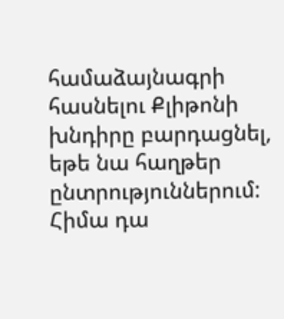համաձայնագրի հասնելու Քլիթոնի խնդիրը բարդացնել, եթե նա հաղթեր ընտրություններում: Հիմա դա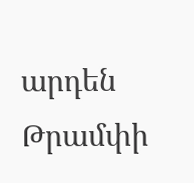արդեն Թրամփի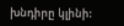խնդիրը կլինի: